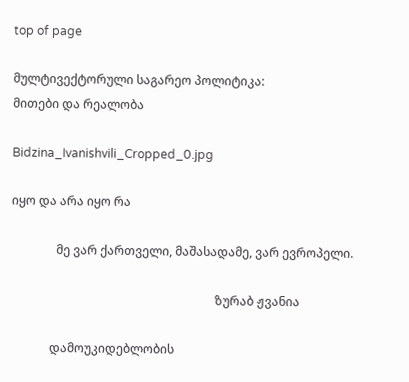top of page

მულტივექტორული საგარეო პოლიტიკა:
მითები და რეალობა

Bidzina_Ivanishvili_Cropped_0.jpg

იყო და არა იყო რა

               მე ვარ ქართველი, მაშასადამე, ვარ ევროპელი.

                                                                    ზურაბ ჟვანია

             დამოუკიდებლობის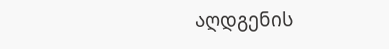აღდგენის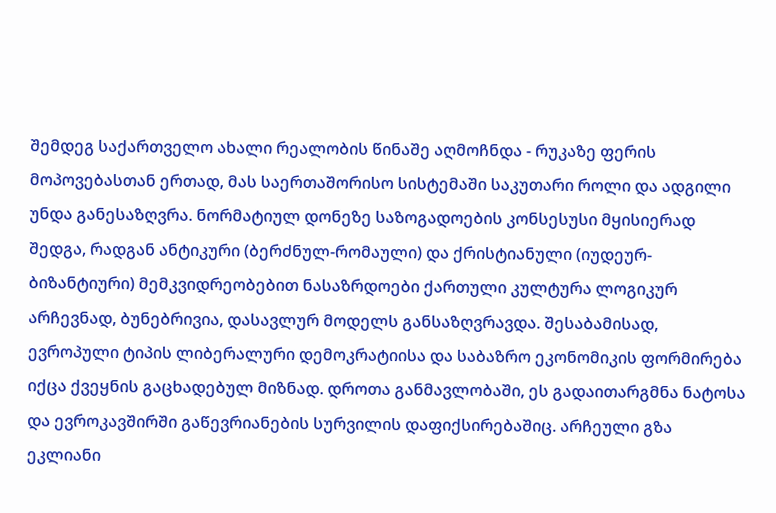შემდეგ საქართველო ახალი რეალობის წინაშე აღმოჩნდა - რუკაზე ფერის მოპოვებასთან ერთად, მას საერთაშორისო სისტემაში საკუთარი როლი და ადგილი უნდა განესაზღვრა. ნორმატიულ დონეზე საზოგადოების კონსესუსი მყისიერად შედგა, რადგან ანტიკური (ბერძნულ-რომაული) და ქრისტიანული (იუდეურ-ბიზანტიური) მემკვიდრეობებით ნასაზრდოები ქართული კულტურა ლოგიკურ არჩევნად, ბუნებრივია, დასავლურ მოდელს განსაზღვრავდა. შესაბამისად, ევროპული ტიპის ლიბერალური დემოკრატიისა და საბაზრო ეკონომიკის ფორმირება იქცა ქვეყნის გაცხადებულ მიზნად. დროთა განმავლობაში, ეს გადაითარგმნა ნატოსა და ევროკავშირში გაწევრიანების სურვილის დაფიქსირებაშიც. არჩეული გზა ეკლიანი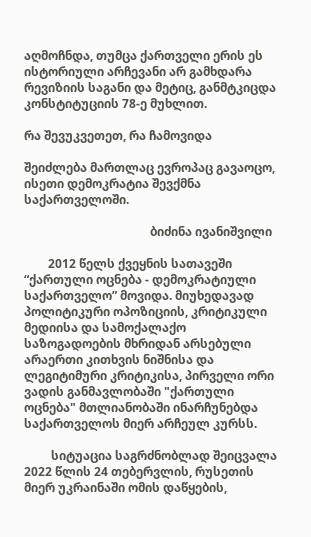აღმოჩნდა, თუმცა ქართველი ერის ეს ისტორიული არჩევანი არ გამხდარა რევიზიის საგანი და მეტიც, განმტკიცდა კონსტიტუციის 78-ე მუხლით.

რა შევუკვეთეთ, რა ჩამოვიდა

შეიძლება მართლაც ევროპაც გავაოცო, ისეთი დემოკრატია შევქმნა საქართველოში.

                                          ბიძინა ივანიშვილი

        2012 წელს ქვეყნის სათავეში “ქართული ოცნება - დემოკრატიული საქართველო” მოვიდა. მიუხედავად პოლიტიკური ოპოზიციის, კრიტიკული მედიისა და სამოქალაქო საზოგადოების მხრიდან არსებული არაერთი კითხვის ნიშნისა და ლეგიტიმური კრიტიკისა, პირველი ორი ვადის განმავლობაში "ქართული ოცნება" მთლიანობაში ინარჩუნებდა საქართველოს მიერ არჩეულ კურსს.

         სიტუაცია საგრძნობლად შეიცვალა 2022 წლის 24 თებერვლის, რუსეთის მიერ უკრაინაში ომის დაწყების,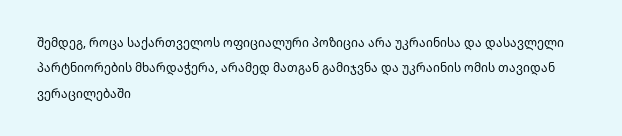შემდეგ, როცა საქართველოს ოფიციალური პოზიცია არა უკრაინისა და დასავლელი პარტნიორების მხარდაჭერა, არამედ მათგან გამიჯვნა და უკრაინის ომის თავიდან ვერაცილებაში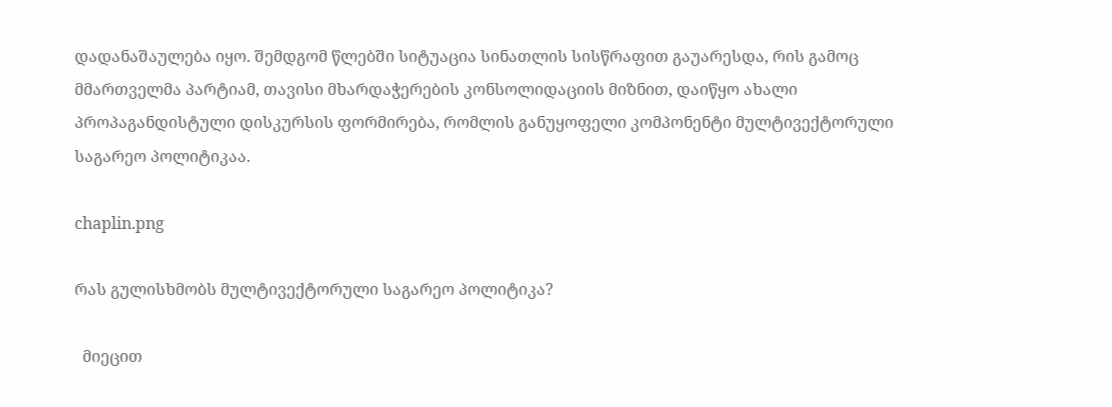დადანაშაულება იყო. შემდგომ წლებში სიტუაცია სინათლის სისწრაფით გაუარესდა, რის გამოც მმართველმა პარტიამ, თავისი მხარდაჭერების კონსოლიდაციის მიზნით, დაიწყო ახალი პროპაგანდისტული დისკურსის ფორმირება, რომლის განუყოფელი კომპონენტი მულტივექტორული საგარეო პოლიტიკაა.

chaplin.png

რას გულისხმობს მულტივექტორული საგარეო პოლიტიკა?

  მიეცით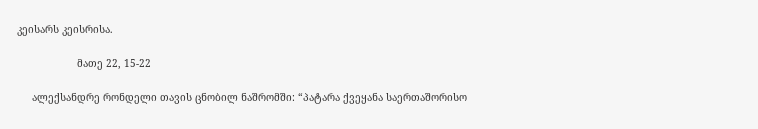კეისარს კეისრისა.

                    მათე 22, 15-22

     ალექსანდრე რონდელი თავის ცნობილ ნაშრომში: “პატარა ქვეყანა საერთაშორისო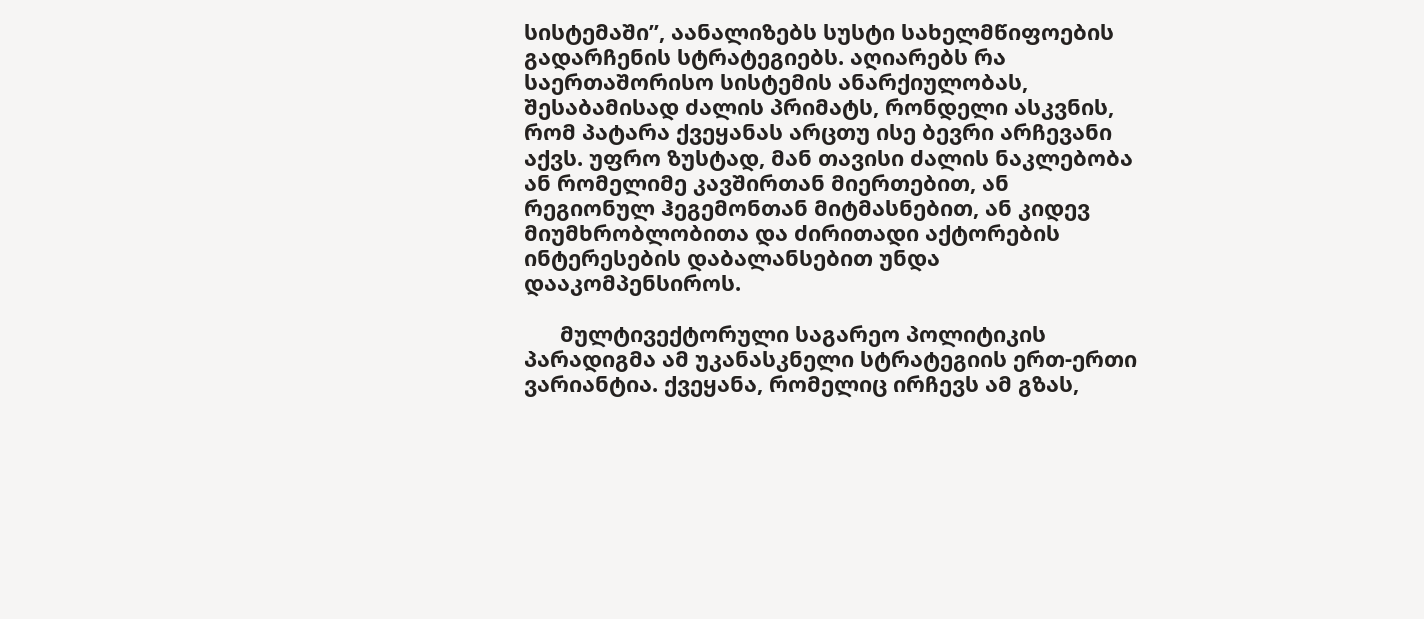სისტემაში”, აანალიზებს სუსტი სახელმწიფოების გადარჩენის სტრატეგიებს. აღიარებს რა საერთაშორისო სისტემის ანარქიულობას, შესაბამისად ძალის პრიმატს, რონდელი ასკვნის, რომ პატარა ქვეყანას არცთუ ისე ბევრი არჩევანი აქვს. უფრო ზუსტად, მან თავისი ძალის ნაკლებობა ან რომელიმე კავშირთან მიერთებით, ან რეგიონულ ჰეგემონთან მიტმასნებით, ან კიდევ მიუმხრობლობითა და ძირითადი აქტორების ინტერესების დაბალანსებით უნდა დააკომპენსიროს.

      მულტივექტორული საგარეო პოლიტიკის პარადიგმა ამ უკანასკნელი სტრატეგიის ერთ-ერთი ვარიანტია. ქვეყანა, რომელიც ირჩევს ამ გზას,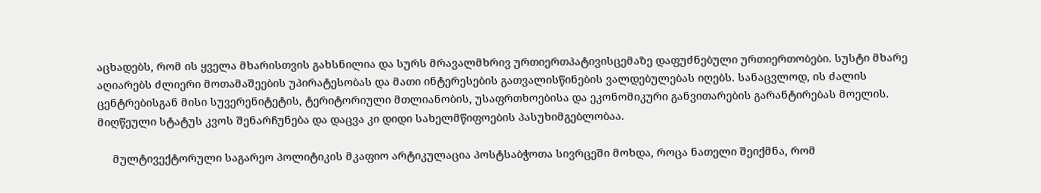აცხადებს, რომ ის ყველა მხარისთვის გახსნილია და სურს მრავალმხრივ ურთიერთპატივისცემაზე დაფუძნებული ურთიერთობები. სუსტი მხარე აღიარებს ძლიერი მოთამაშეების უპირატესობას და მათი ინტერესების გათვალისწინების ვალდებულებას იღებს. სანაცვლოდ, ის ძალის ცენტრებისგან მისი სუვერენიტეტის, ტერიტორიული მთლიანობის, უსაფრთხოებისა და ეკონომიკური განვითარების გარანტირებას მოელის. მიღწეული სტატუს კვოს შენარჩუნება და დაცვა კი დიდი სახელმწიფოების პასუხიმგებლობაა.

     მულტივექტორული საგარეო პოლიტიკის მკაფიო არტიკულაცია პოსტსაბჭოთა სივრცეში მოხდა, როცა ნათელი შეიქმნა, რომ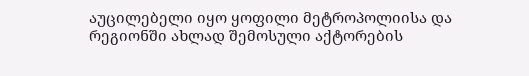აუცილებელი იყო ყოფილი მეტროპოლიისა და რეგიონში ახლად შემოსული აქტორების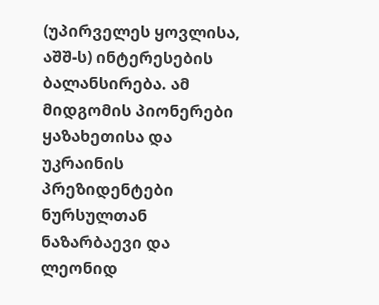(უპირველეს ყოვლისა, აშშ-ს) ინტერესების ბალანსირება. ამ მიდგომის პიონერები ყაზახეთისა და უკრაინის პრეზიდენტები ნურსულთან ნაზარბაევი და ლეონიდ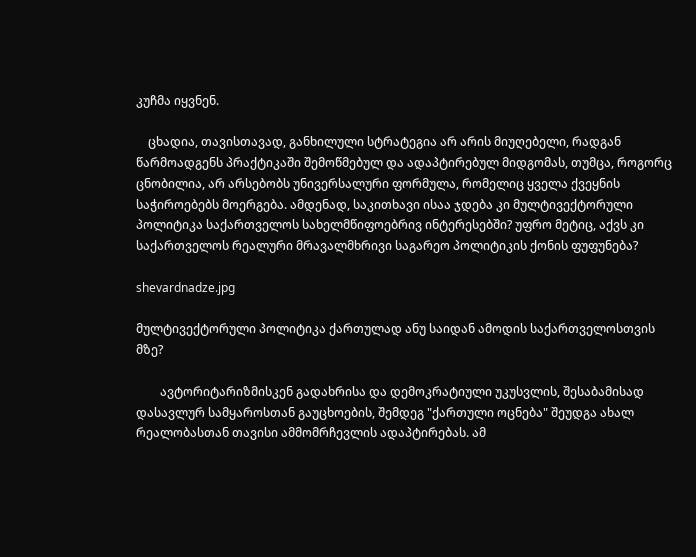კუჩმა იყვნენ.

    ცხადია, თავისთავად, განხილული სტრატეგია არ არის მიუღებელი, რადგან წარმოადგენს პრაქტიკაში შემოწმებულ და ადაპტირებულ მიდგომას, თუმცა, როგორც ცნობილია, არ არსებობს უნივერსალური ფორმულა, რომელიც ყველა ქვეყნის საჭიროებებს მოერგება. ამდენად, საკითხავი ისაა ჯდება კი მულტივექტორული პოლიტიკა საქართველოს სახელმწიფოებრივ ინტერესებში? უფრო მეტიც, აქვს კი საქართველოს რეალური მრავალმხრივი საგარეო პოლიტიკის ქონის ფუფუნება?

shevardnadze.jpg

მულტივექტორული პოლიტიკა ქართულად ანუ საიდან ამოდის საქართველოსთვის მზე?

        ავტორიტარიზმისკენ გადახრისა და დემოკრატიული უკუსვლის, შესაბამისად დასავლურ სამყაროსთან გაუცხოების, შემდეგ "ქართული ოცნება" შეუდგა ახალ რეალობასთან თავისი ამმომრჩევლის ადაპტირებას. ამ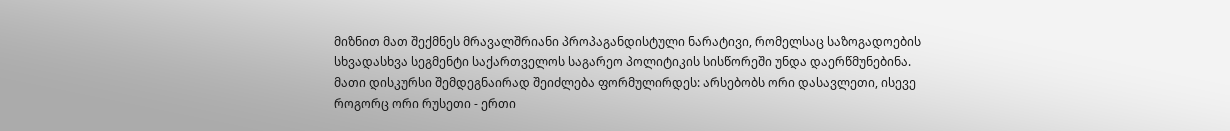მიზნით მათ შექმნეს მრავალშრიანი პროპაგანდისტული ნარატივი, რომელსაც საზოგადოების სხვადასხვა სეგმენტი საქართველოს საგარეო პოლიტიკის სისწორეში უნდა დაერწმუნებინა. მათი დისკურსი შემდეგნაირად შეიძლება ფორმულირდეს: არსებობს ორი დასავლეთი, ისევე როგორც ორი რუსეთი - ერთი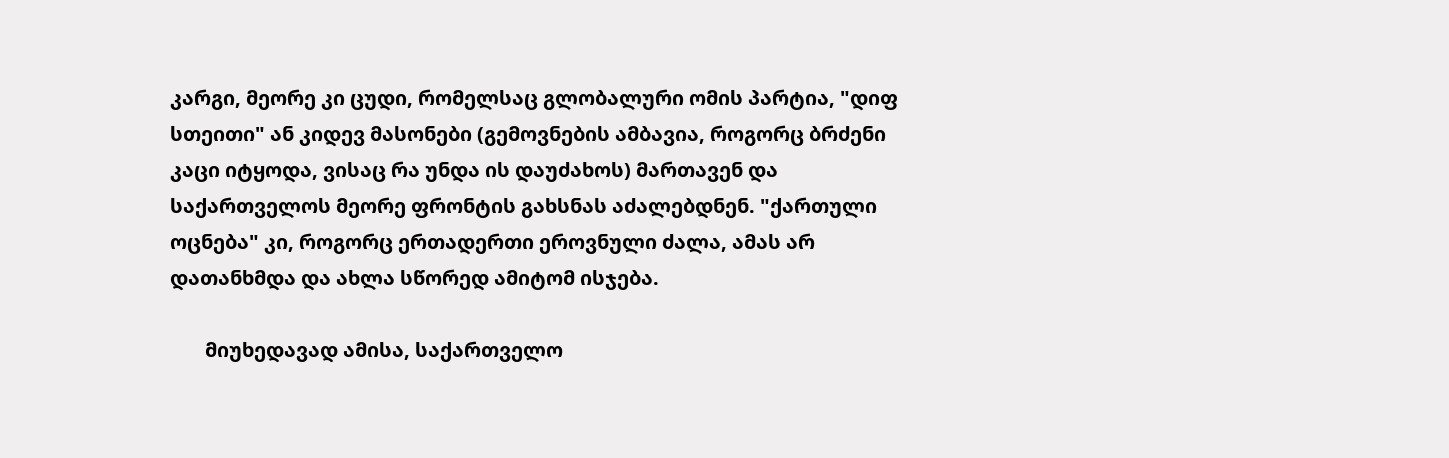კარგი, მეორე კი ცუდი, რომელსაც გლობალური ომის პარტია, "დიფ სთეითი" ან კიდევ მასონები (გემოვნების ამბავია, როგორც ბრძენი კაცი იტყოდა, ვისაც რა უნდა ის დაუძახოს) მართავენ და საქართველოს მეორე ფრონტის გახსნას აძალებდნენ. "ქართული ოცნება" კი, როგორც ერთადერთი ეროვნული ძალა, ამას არ დათანხმდა და ახლა სწორედ ამიტომ ისჯება.

       მიუხედავად ამისა, საქართველო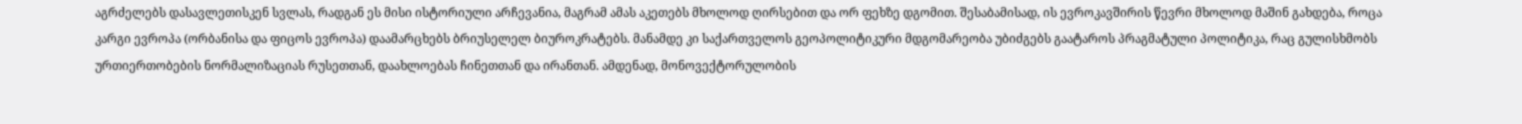აგრძელებს დასავლეთისკენ სვლას, რადგან ეს მისი ისტორიული არჩევანია, მაგრამ ამას აკეთებს მხოლოდ ღირსებით და ორ ფეხზე დგომით. შესაბამისად, ის ევროკავშირის წევრი მხოლოდ მაშინ გახდება, როცა კარგი ევროპა (ორბანისა და ფიცოს ევროპა) დაამარცხებს ბრიუსელელ ბიუროკრატებს. მანამდე კი საქართველოს გეოპოლიტიკური მდგომარეობა უბიძგებს გაატაროს პრაგმატული პოლიტიკა, რაც გულისხმობს ურთიერთობების ნორმალიზაციას რუსეთთან, დაახლოებას ჩინეთთან და ირანთან. ამდენად, მონოვექტორულობის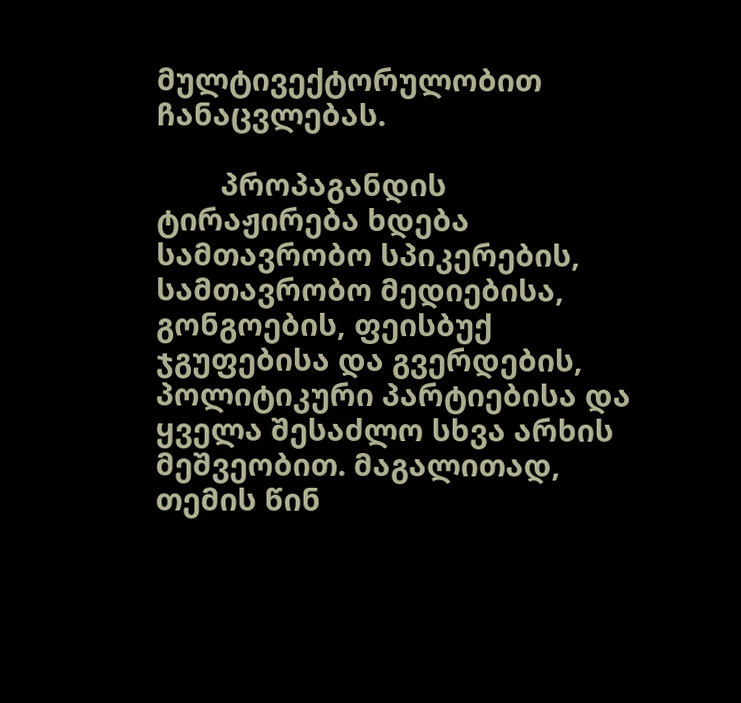მულტივექტორულობით ჩანაცვლებას.

        პროპაგანდის ტირაჟირება ხდება სამთავრობო სპიკერების, სამთავრობო მედიებისა, გონგოების, ფეისბუქ ჯგუფებისა და გვერდების, პოლიტიკური პარტიებისა და ყველა შესაძლო სხვა არხის მეშვეობით. მაგალითად, თემის წინ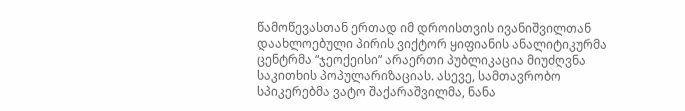წამოწევასთან ერთად იმ დროისთვის ივანიშვილთან დაახლოებული პირის ვიქტორ ყიფიანის ანალიტიკურმა ცენტრმა “ჯეოქეისი” არაერთი პუბლიკაცია მიუძღვნა საკითხის პოპულარიზაციას. ასევე, სამთავრობო სპიკერებმა ვატო შაქარაშვილმა, ნანა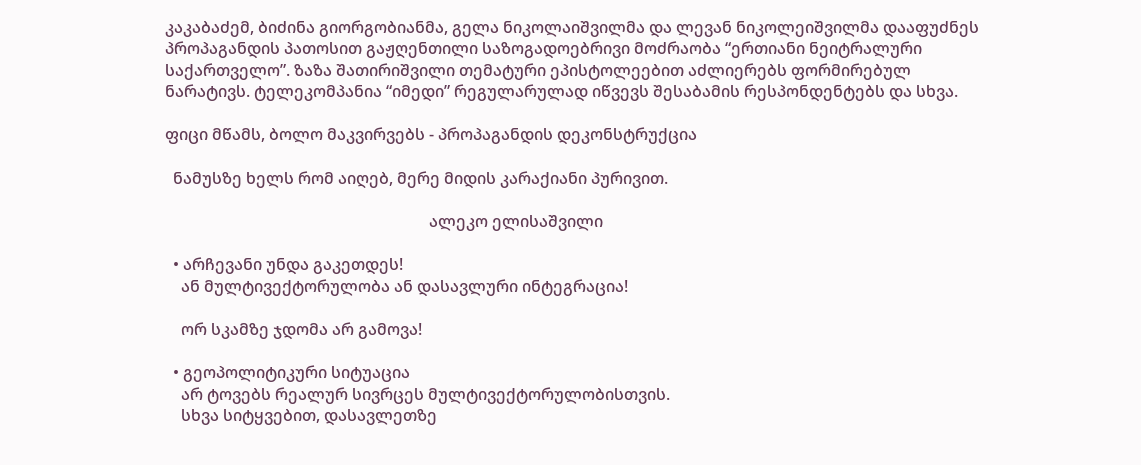კაკაბაძემ, ბიძინა გიორგობიანმა, გელა ნიკოლაიშვილმა და ლევან ნიკოლეიშვილმა დააფუძნეს პროპაგანდის პათოსით გაჟღენთილი საზოგადოებრივი მოძრაობა “ერთიანი ნეიტრალური საქართველო”. ზაზა შათირიშვილი თემატური ეპისტოლეებით აძლიერებს ფორმირებულ ნარატივს. ტელეკომპანია “იმედი” რეგულარულად იწვევს შესაბამის რესპონდენტებს და სხვა.

ფიცი მწამს, ბოლო მაკვირვებს - პროპაგანდის დეკონსტრუქცია

  ნამუსზე ხელს რომ აიღებ, მერე მიდის კარაქიანი პურივით.

                                                                  ალეკო ელისაშვილი

  • არჩევანი უნდა გაკეთდეს!
    ან მულტივექტორულობა ან დასავლური ინტეგრაცია!

    ორ სკამზე ჯდომა არ გამოვა!

  • გეოპოლიტიკური სიტუაცია
    არ ტოვებს რეალურ სივრცეს მულტივექტორულობისთვის.
    სხვა სიტყვებით, დასავლეთზე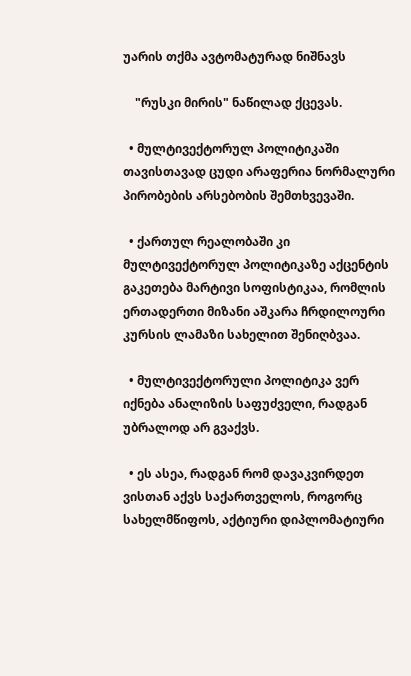უარის თქმა ავტომატურად ნიშნავს

    "რუსკი მირის" ნაწილად ქცევას.

  • მულტივექტორულ პოლიტიკაში თავისთავად ცუდი არაფერია ნორმალური პირობების არსებობის შემთხვევაში.

  • ქართულ რეალობაში კი მულტივექტორულ პოლიტიკაზე აქცენტის გაკეთება მარტივი სოფისტიკაა, რომლის ერთადერთი მიზანი აშკარა ჩრდილოური კურსის ლამაზი სახელით შენიღბვაა.

  • მულტივექტორული პოლიტიკა ვერ იქნება ანალიზის საფუძველი, რადგან უბრალოდ არ გვაქვს.

  • ეს ასეა, რადგან რომ დავაკვირდეთ ვისთან აქვს საქართველოს, როგორც სახელმწიფოს, აქტიური დიპლომატიური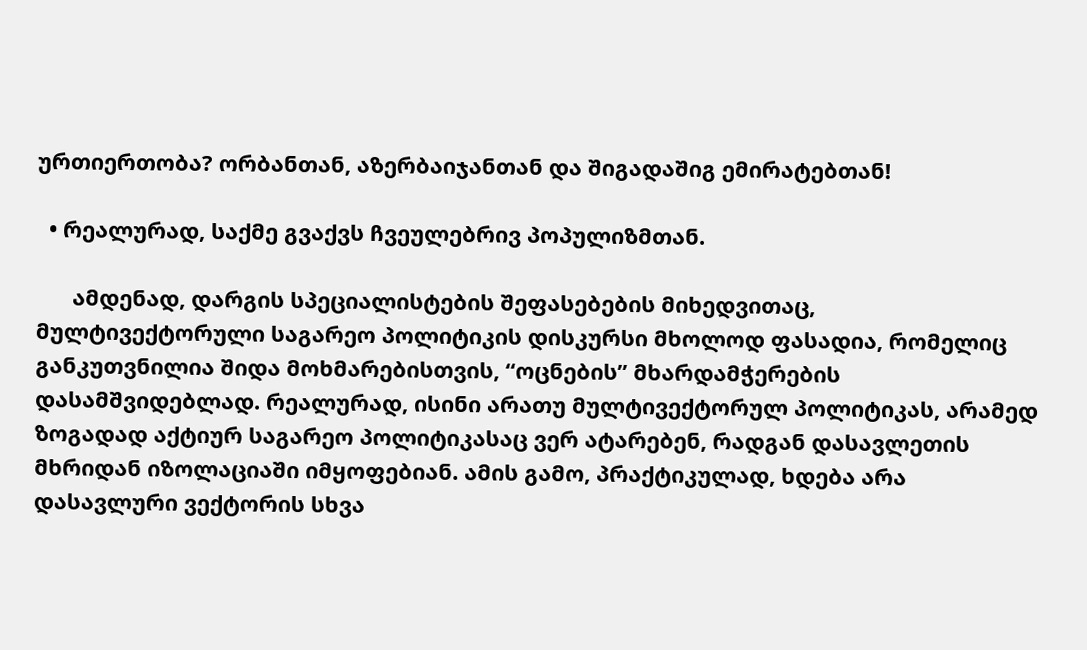ურთიერთობა? ორბანთან, აზერბაიჯანთან და შიგადაშიგ ემირატებთან!

  • რეალურად, საქმე გვაქვს ჩვეულებრივ პოპულიზმთან.

      ამდენად, დარგის სპეციალისტების შეფასებების მიხედვითაც, მულტივექტორული საგარეო პოლიტიკის დისკურსი მხოლოდ ფასადია, რომელიც განკუთვნილია შიდა მოხმარებისთვის, “ოცნების” მხარდამჭერების დასამშვიდებლად. რეალურად, ისინი არათუ მულტივექტორულ პოლიტიკას, არამედ ზოგადად აქტიურ საგარეო პოლიტიკასაც ვერ ატარებენ, რადგან დასავლეთის მხრიდან იზოლაციაში იმყოფებიან. ამის გამო, პრაქტიკულად, ხდება არა დასავლური ვექტორის სხვა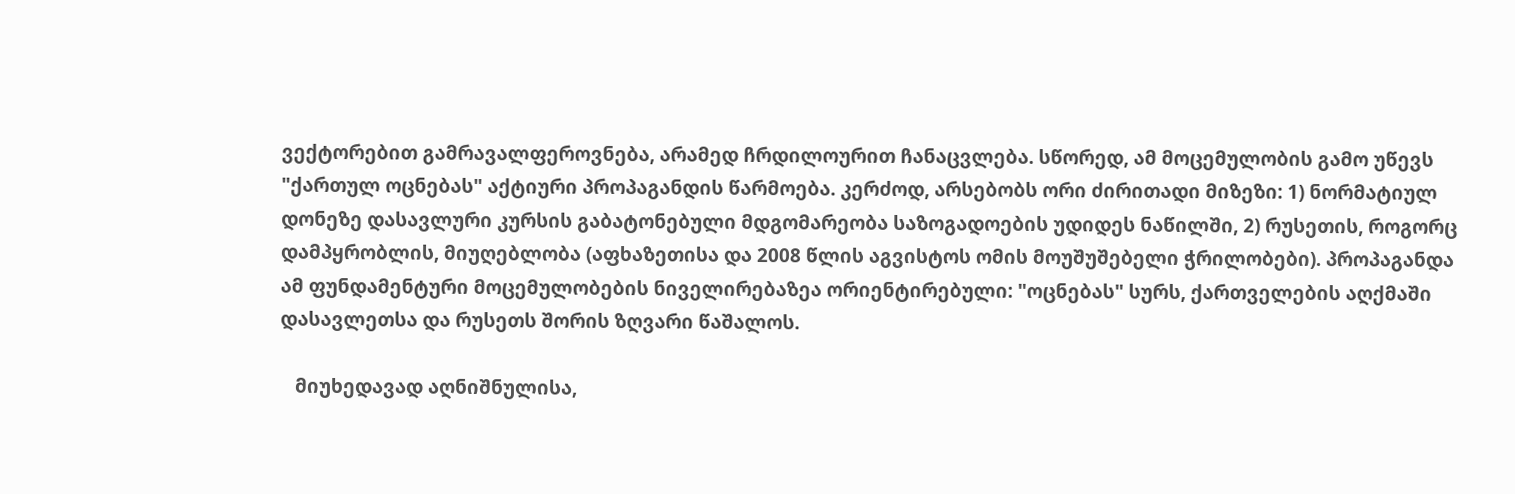ვექტორებით გამრავალფეროვნება, არამედ ჩრდილოურით ჩანაცვლება. სწორედ, ამ მოცემულობის გამო უწევს "ქართულ ოცნებას" აქტიური პროპაგანდის წარმოება. კერძოდ, არსებობს ორი ძირითადი მიზეზი: 1) ნორმატიულ დონეზე დასავლური კურსის გაბატონებული მდგომარეობა საზოგადოების უდიდეს ნაწილში, 2) რუსეთის, როგორც დამპყრობლის, მიუღებლობა (აფხაზეთისა და 2008 წლის აგვისტოს ომის მოუშუშებელი ჭრილობები). პროპაგანდა ამ ფუნდამენტური მოცემულობების ნიველირებაზეა ორიენტირებული: "ოცნებას" სურს, ქართველების აღქმაში დასავლეთსა და რუსეთს შორის ზღვარი წაშალოს.

   მიუხედავად აღნიშნულისა,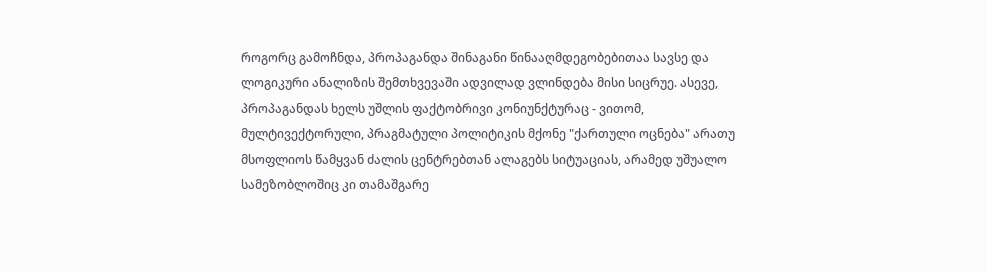როგორც გამოჩნდა, პროპაგანდა შინაგანი წინააღმდეგობებითაა სავსე და ლოგიკური ანალიზის შემთხვევაში ადვილად ვლინდება მისი სიცრუე. ასევე, პროპაგანდას ხელს უშლის ფაქტობრივი კონიუნქტურაც - ვითომ, მულტივექტორული, პრაგმატული პოლიტიკის მქონე "ქართული ოცნება" არათუ მსოფლიოს წამყვან ძალის ცენტრებთან ალაგებს სიტუაციას, არამედ უშუალო სამეზობლოშიც კი თამაშგარე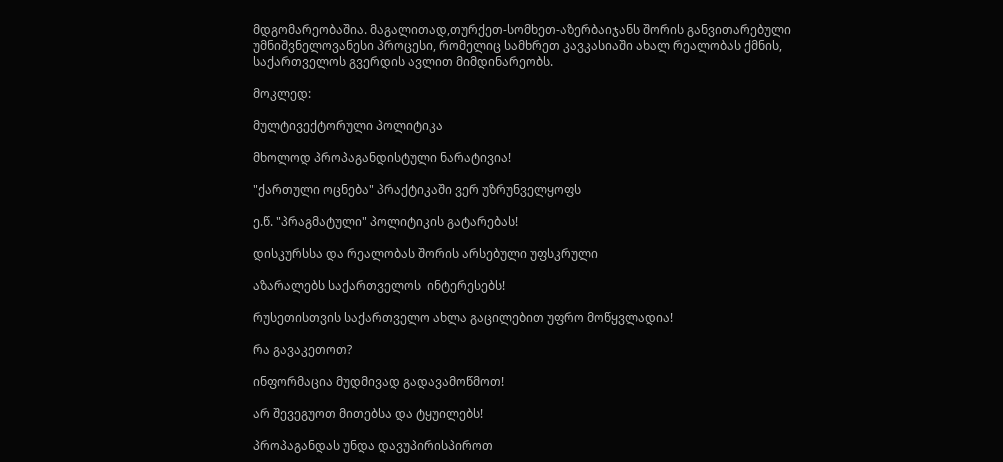მდგომარეობაშია. მაგალითად,თურქეთ-სომხეთ-აზერბაიჯანს შორის განვითარებული უმნიშვნელოვანესი პროცესი, რომელიც სამხრეთ კავკასიაში ახალ რეალობას ქმნის, საქართველოს გვერდის ავლით მიმდინარეობს.

მოკლედ:

მულტივექტორული პოლიტიკა

მხოლოდ პროპაგანდისტული ნარატივია!

"ქართული ოცნება" პრაქტიკაში ვერ უზრუნველყოფს

ე.წ. "პრაგმატული" პოლიტიკის გატარებას!

დისკურსსა და რეალობას შორის არსებული უფსკრული

აზარალებს საქართველოს  ინტერესებს!

რუსეთისთვის საქართველო ახლა გაცილებით უფრო მოწყვლადია!

რა გავაკეთოთ?

ინფორმაცია მუდმივად გადავამოწმოთ!

არ შევეგუოთ მითებსა და ტყუილებს!

პროპაგანდას უნდა დავუპირისპიროთ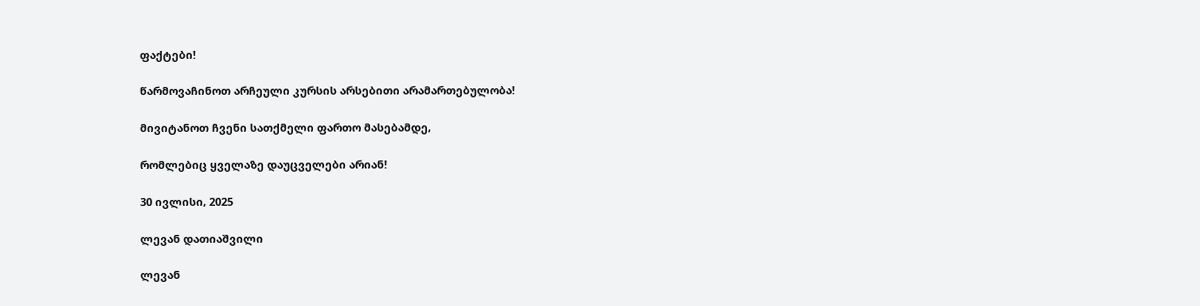ფაქტები!

წარმოვაჩინოთ არჩეული კურსის არსებითი არამართებულობა!

მივიტანოთ ჩვენი სათქმელი ფართო მასებამდე,

რომლებიც ყველაზე დაუცველები არიან!

30 ივლისი, 2025

ლევან დათიაშვილი

ლევან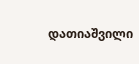დათიაშვილი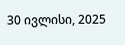30 ივლისი, 2025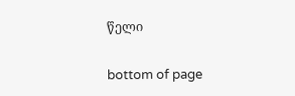წელი

bottom of page